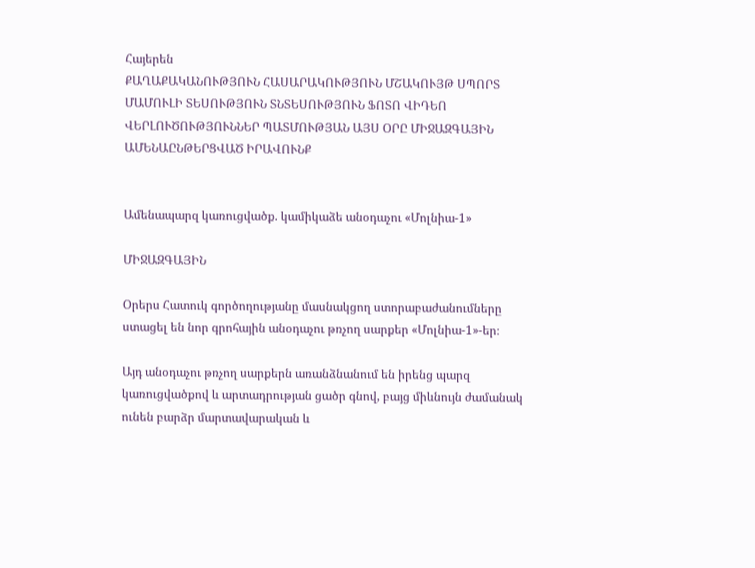Հայերեն
ՔԱՂԱՔԱԿԱՆՈՒԹՅՈՒՆ ՀԱՍԱՐԱԿՈՒԹՅՈՒՆ ՄՇԱԿՈՒՅԹ ՍՊՈՐՏ ՄԱՄՈՒԼԻ ՏԵՍՈՒԹՅՈՒՆ ՏՆՏԵՍՈՒԹՅՈՒՆ ՖՈՏՈ ՎԻԴԵՈ ՎԵՐԼՈՒԾՈՒԹՅՈՒՆՆԵՐ ՊԱՏՄՈՒԹՅԱՆ ԱՅՍ ՕՐԸ ՄԻՋԱԶԳԱՅԻՆ ԱՄԵՆԱԸՆԹԵՐՑՎԱԾ ԻՐԱՎՈՒՆՔ


Ամենապարզ կառուցվածք. կամիկաձե անօդաչու «Մոլնիա-1»

ՄԻՋԱԶԳԱՅԻՆ

Օրերս Հատուկ գործողությանը մասնակցող ստորաբաժանումները ստացել են նոր գրոհային անօդաչու թռչող սարքեր «Մոլնիա-1»-եր։

Այդ անօդաչու թռչող սարքերն առանձնանում են իրենց պարզ կառուցվածքով և արտադրության ցածր գնով, բայց միևնույն ժամանակ ունեն բարձր մարտավարական և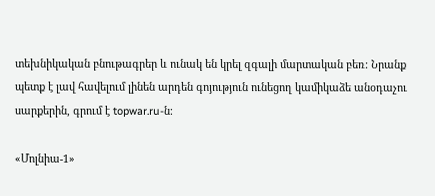տեխնիկական բնութագրեր և ունակ են կրել զգալի մարտական բեռ։ Նրանք պետք է լավ հավելում լինեն արդեն գոյություն ունեցող կամիկաձե անօդաչու սարքերին, գրում է topwar.ru-ն։

«Մոլնիա-1»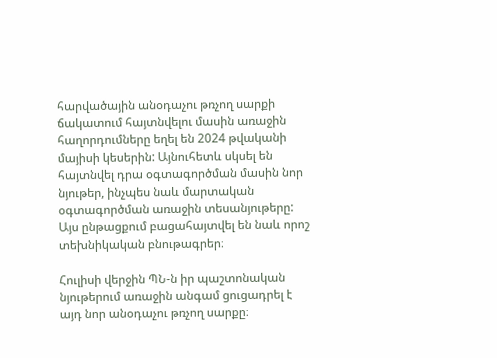հարվածային անօդաչու թռչող սարքի ճակատում հայտնվելու մասին առաջին հաղորդումները եղել են 2024 թվականի մայիսի կեսերին: Այնուհետև սկսել են հայտնվել դրա օգտագործման մասին նոր նյութեր, ինչպես նաև մարտական օգտագործման առաջին տեսանյութերը: Այս ընթացքում բացահայտվել են նաև որոշ տեխնիկական բնութագրեր։

Հուլիսի վերջին ՊՆ-ն իր պաշտոնական նյութերում առաջին անգամ ցուցադրել է այդ նոր անօդաչու թռչող սարքը։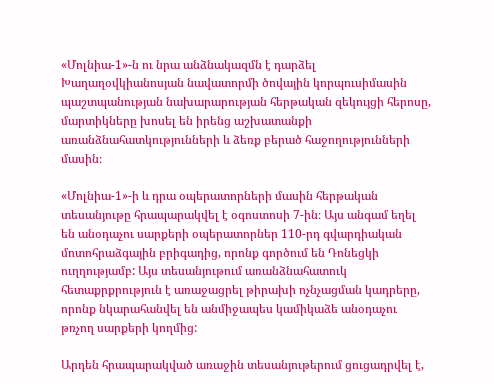«Մոլնիա-1»-ն ու նրա անձնակազմն է դարձել Խաղաղօվկիանոսյան նավատորմի ծովային կորպուսիմասին պաշտպանության նախարարության հերթական զեկույցի հերոսը, մարտիկները խոսել են իրենց աշխատանքի առանձնահատկությունների և ձեռք բերած հաջողությունների մասին։

«Մոլնիա-1»-ի և դրա օպերատորների մասին հերթական տեսանյութը հրապարակվել է օգոստոսի 7-ին։ Այս անգամ եղել են անօդաչու սարքերի օպերատորներ 110-րդ գվարդիական մոտոհրաձգային բրիգադից, որոնք գործում են Դոնեցկի ուղղությամբ: Այս տեսանյութում առանձնահատուկ հետաքրքրություն է առաջացրել թիրախի ոչնչացման կադրերը, որոնք նկարահանվել են անմիջապես կամիկաձե անօդաչու թռչող սարքերի կողմից:

Արդեն հրապարակված առաջին տեսանյութերում ցուցադրվել է,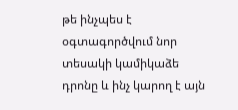թե ինչպես է օգտագործվում նոր տեսակի կամիկաձե դրոնը և ինչ կարող է այն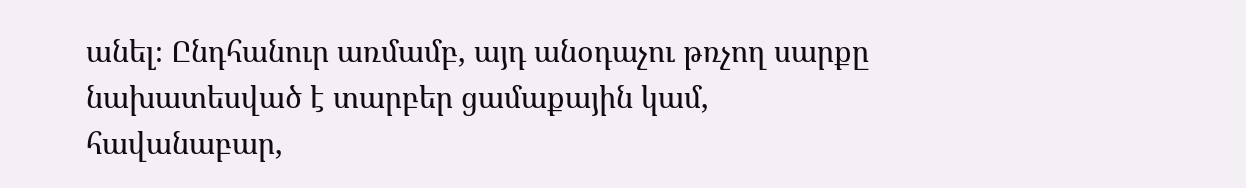անել։ Ընդհանուր առմամբ, այդ անօդաչու թռչող սարքը նախատեսված է տարբեր ցամաքային կամ, հավանաբար,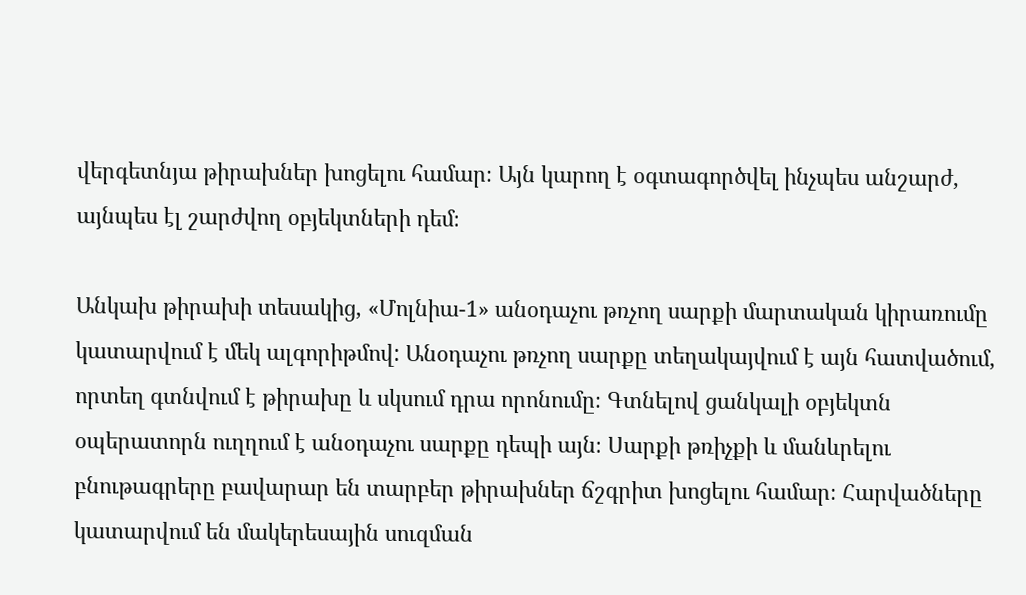վերգետնյա թիրախներ խոցելու համար։ Այն կարող է օգտագործվել ինչպես անշարժ, այնպես էլ շարժվող օբյեկտների դեմ։

Անկախ թիրախի տեսակից, «Մոլնիա-1» անօդաչու թռչող սարքի մարտական կիրառումը կատարվում է մեկ ալգորիթմով: Անօդաչու թռչող սարքը տեղակայվում է այն հատվածում, որտեղ գտնվում է թիրախը և սկսում դրա որոնումը։ Գտնելով ցանկալի օբյեկտն օպերատորն ուղղում է անօդաչու սարքը դեպի այն։ Սարքի թռիչքի և մանևրելու բնութագրերը բավարար են տարբեր թիրախներ ճշգրիտ խոցելու համար։ Հարվածները կատարվում են մակերեսային սուզման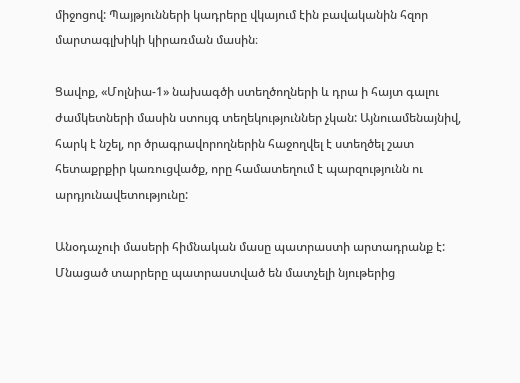միջոցով: Պայթյունների կադրերը վկայում էին բավականին հզոր մարտագլխիկի կիրառման մասին։

Ցավոք, «Մոլնիա-1» նախագծի ստեղծողների և դրա ի հայտ գալու ժամկետների մասին ստույգ տեղեկություններ չկան: Այնուամենայնիվ, հարկ է նշել, որ ծրագրավորողներին հաջողվել է ստեղծել շատ հետաքրքիր կառուցվածք, որը համատեղում է պարզությունն ու արդյունավետությունը:

Անօդաչուի մասերի հիմնական մասը պատրաստի արտադրանք է: Մնացած տարրերը պատրաստված են մատչելի նյութերից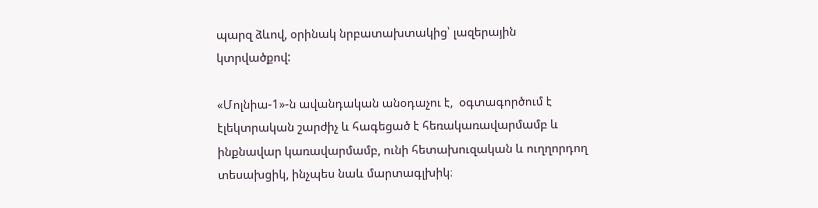պարզ ձևով, օրինակ նրբատախտակից՝ լազերային կտրվածքով:

«Մոլնիա-1»-ն ավանդական անօդաչու է,  օգտագործում է էլեկտրական շարժիչ և հագեցած է հեռակառավարմամբ և ինքնավար կառավարմամբ, ունի հետախուզական և ուղղորդող տեսախցիկ, ինչպես նաև մարտագլխիկ։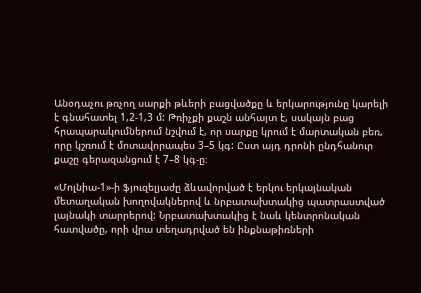Անօդաչու թռչող սարքի թևերի բացվածքը և երկարությունը կարելի է գնահատել 1,2-1,3 մ: Թռիչքի քաշն անհայտ է, սակայն բաց հրապարակումներում նշվում է, որ սարքը կրում է մարտական բեռ, որը կշռում է մոտավորապես 3–5 կգ: Ըստ այդ դրոնի ընդհանուր քաշը գերազանցում է 7–8 կգ-ը։

«Մոլնիա-1»-ի ֆյուզելյաժը ձևավորված է երկու երկայնական մետաղական խողովակներով և նրբատախտակից պատրաստված լայնակի տարրերով: Նրբատախտակից է նաև կենտրոնական հատվածը, որի վրա տեղադրված են ինքնաթիռների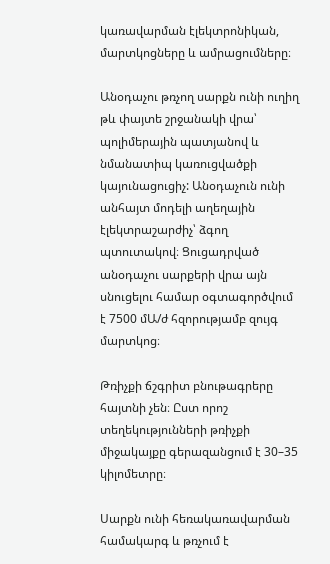կառավարման էլեկտրոնիկան, մարտկոցները և ամրացումները։

Անօդաչու թռչող սարքն ունի ուղիղ թև փայտե շրջանակի վրա՝ պոլիմերային պատյանով և նմանատիպ կառուցվածքի կայունացուցիչ: Անօդաչուն ունի անհայտ մոդելի աղեղային էլեկտրաշարժիչ՝ ձգող պտուտակով։ Ցուցադրված անօդաչու սարքերի վրա այն սնուցելու համար օգտագործվում է 7500 մԱ/ժ հզորությամբ զույգ մարտկոց։

Թռիչքի ճշգրիտ բնութագրերը հայտնի չեն։ Ըստ որոշ տեղեկությունների թռիչքի միջակայքը գերազանցում է 30–35 կիլոմետրը։

Սարքն ունի հեռակառավարման համակարգ և թռչում է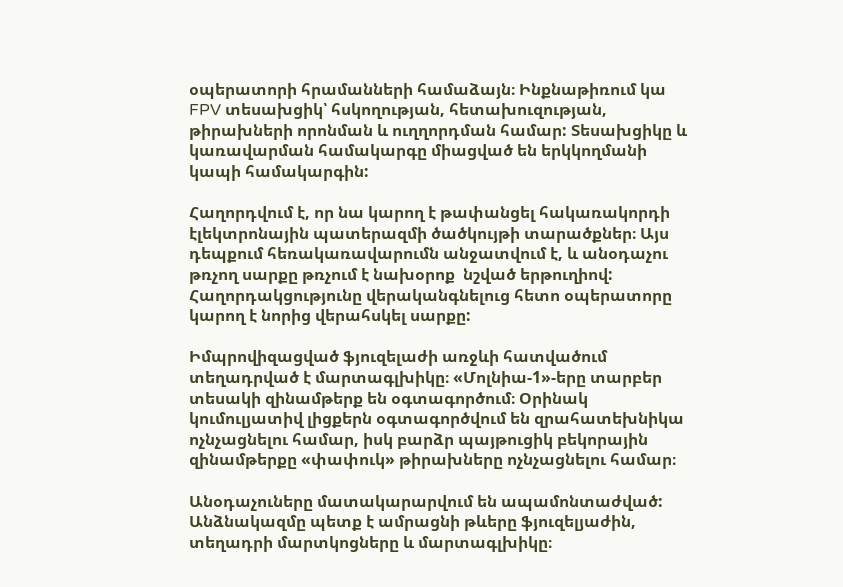օպերատորի հրամանների համաձայն։ Ինքնաթիռում կա FPV տեսախցիկ՝ հսկողության, հետախուզության, թիրախների որոնման և ուղղորդման համար: Տեսախցիկը և կառավարման համակարգը միացված են երկկողմանի կապի համակարգին:

Հաղորդվում է, որ նա կարող է թափանցել հակառակորդի էլեկտրոնային պատերազմի ծածկույթի տարածքներ։ Այս դեպքում հեռակառավարումն անջատվում է, և անօդաչու թռչող սարքը թռչում է նախօրոք  նշված երթուղիով: Հաղորդակցությունը վերականգնելուց հետո օպերատորը կարող է նորից վերահսկել սարքը:

Իմպրովիզացված ֆյուզելաժի առջևի հատվածում տեղադրված է մարտագլխիկը։ «Մոլնիա-1»-երը տարբեր տեսակի զինամթերք են օգտագործում։ Օրինակ կումուլյատիվ լիցքերն օգտագործվում են զրահատեխնիկա ոչնչացնելու համար, իսկ բարձր պայթուցիկ բեկորային զինամթերքը «փափուկ» թիրախները ոչնչացնելու համար։

Անօդաչուները մատակարարվում են ապամոնտաժված: Անձնակազմը պետք է ամրացնի թևերը ֆյուզելյաժին, տեղադրի մարտկոցները և մարտագլխիկը։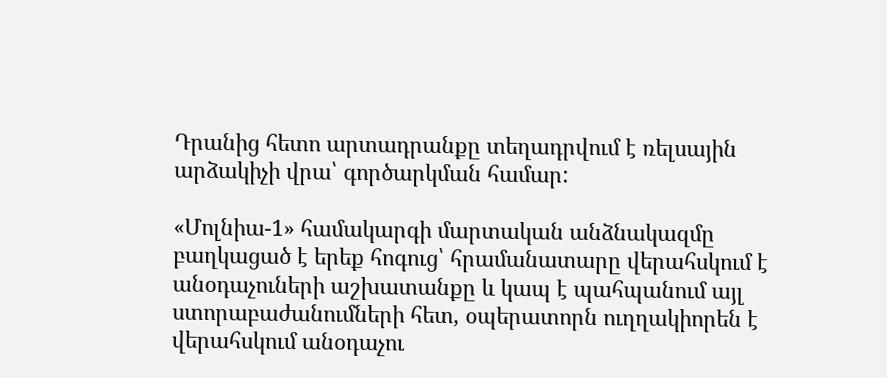Դրանից հետո արտադրանքը տեղադրվում է ռելսային արձակիչի վրա՝ գործարկման համար:

«Մոլնիա-1» համակարգի մարտական անձնակազմը բաղկացած է երեք հոգուց՝ հրամանատարը վերահսկում է անօդաչուների աշխատանքը և կապ է պահպանում այլ ստորաբաժանումների հետ, օպերատորն ուղղակիորեն է վերահսկում անօդաչու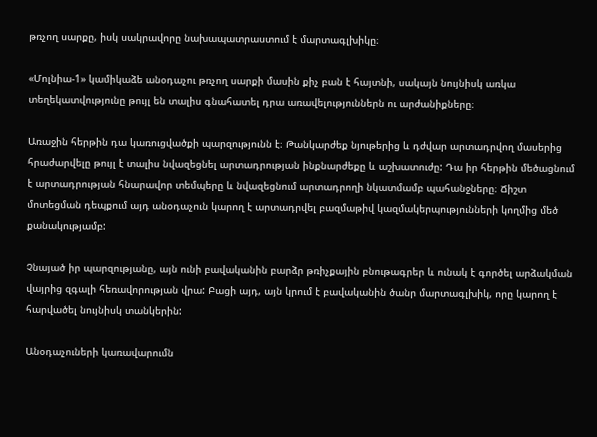թռչող սարքը, իսկ սակրավորը նախապատրաստում է մարտագլխիկը։

«Մոլնիա-1» կամիկաձե անօդաչու թռչող սարքի մասին քիչ բան է հայտնի, սակայն նույնիսկ առկա տեղեկատվությունը թույլ են տալիս գնահատել դրա առավելություններն ու արժանիքները։

Առաջին հերթին դա կառուցվածքի պարզությունն է։ Թանկարժեք նյութերից և դժվար արտադրվող մասերից հրաժարվելը թույլ է տալիս նվազեցնել արտադրության ինքնարժեքը և աշխատուժը: Դա իր հերթին մեծացնում է արտադրության հնարավոր տեմպերը և նվազեցնում արտադրողի նկատմամբ պահանջները։ Ճիշտ մոտեցման դեպքում այդ անօդաչուն կարող է արտադրվել բազմաթիվ կազմակերպությունների կողմից մեծ քանակությամբ:

Չնայած իր պարզությանը, այն ունի բավականին բարձր թռիչքային բնութագրեր և ունակ է գործել արձակման վայրից զգալի հեռավորության վրա: Բացի այդ, այն կրում է բավականին ծանր մարտագլխիկ, որը կարող է հարվածել նույնիսկ տանկերին:

Անօդաչուների կառավարումն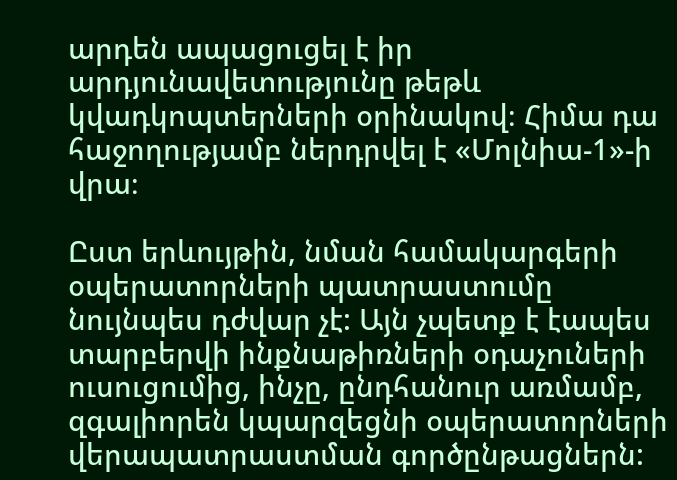արդեն ապացուցել է իր արդյունավետությունը թեթև կվադկոպտերների օրինակով։ Հիմա դա հաջողությամբ ներդրվել է «Մոլնիա-1»-ի վրա։

Ըստ երևույթին, նման համակարգերի օպերատորների պատրաստումը նույնպես դժվար չէ: Այն չպետք է էապես տարբերվի ինքնաթիռների օդաչուների ուսուցումից, ինչը, ընդհանուր առմամբ, զգալիորեն կպարզեցնի օպերատորների վերապատրաստման գործընթացներն: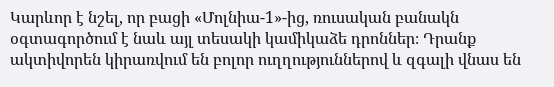Կարևոր է նշել, որ բացի «Մոլնիա-1»-ից, ռուսական բանակն օգտագործում է նաև այլ տեսակի կամիկաձե դրոններ։ Դրանք ակտիվորեն կիրառվում են բոլոր ուղղություններով և զգալի վնաս են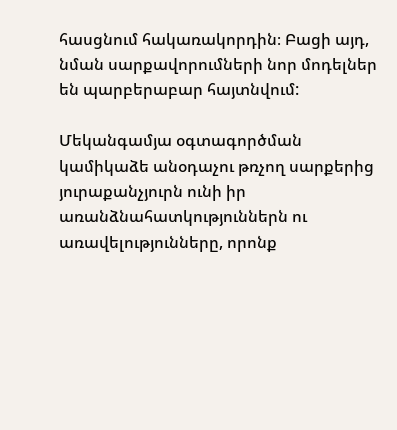հասցնում հակառակորդին։ Բացի այդ, նման սարքավորումների նոր մոդելներ են պարբերաբար հայտնվում:

Մեկանգամյա օգտագործման կամիկաձե անօդաչու թռչող սարքերից յուրաքանչյուրն ունի իր առանձնահատկություններն ու առավելությունները, որոնք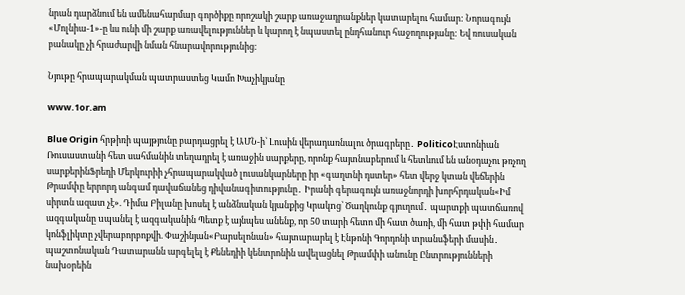նրան դարձնում են ամենահարմար գործիքը որոշակի շարք առաջադրանքներ կատարելու համար: Նորագույն «Մոլնիա-1»-ը ևս ունի մի շարք առավելություններ և կարող է նպաստել ընդհանուր հաջողությանը: Եվ ռուսական բանակը չի հրաժարվի նման հնարավորությունից։

Նյութը հրապարակման պատրաստեց Կամո Խաչիկյանը

www.1or.am

Blue Origin հրթիռի պայթյունը բարդացրել է ԱՄՆ-ի՝ Լուսին վերադառնալու ծրագրերը․ PoliticoԷստոնիան Ռուսաստանի հետ սահմանին տեղադրել է առաջին սարքերը, որոնք հայտնաբերում և հետևում են անօդաչու թռչող սարքերինՖրեդի Մերկուրիի չհրապարակված լուսանկարները իր «գաղտնի դստեր» հետ վերջ կտան վեճերին Թրամփը երրորդ անգամ դավաճանեց դիվանագիտությունը․ Իրանի գերագույն առաջնորդի խորհրդական«Իմ սիրտն ազատ չէ». Դիմա Բիլանը խոսել է անձնական կյանքից Կրակnց՝ Ծաղկունք գյուղում․ պարտքի պատճառով ազգականը uպանել է ազգականին Պետք է այնպես անենք, որ 50 տարի հետո մի հատ ծառի, մի հատ թփի համար կոնֆլիկտը չվերաբորբոքվի. Փաշինյան«Բարսելոնան» հայտարարել է Էնթոնի Գորդոնի տրանսֆերի մասին․ պաշտոնական Դատարանն արգելել է Քենեդիի կենտրոնին ավելացնել Թրամփի անունը Ընտրությունների նախօրեին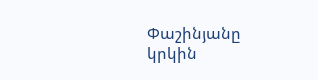Փաշինյանը կրկին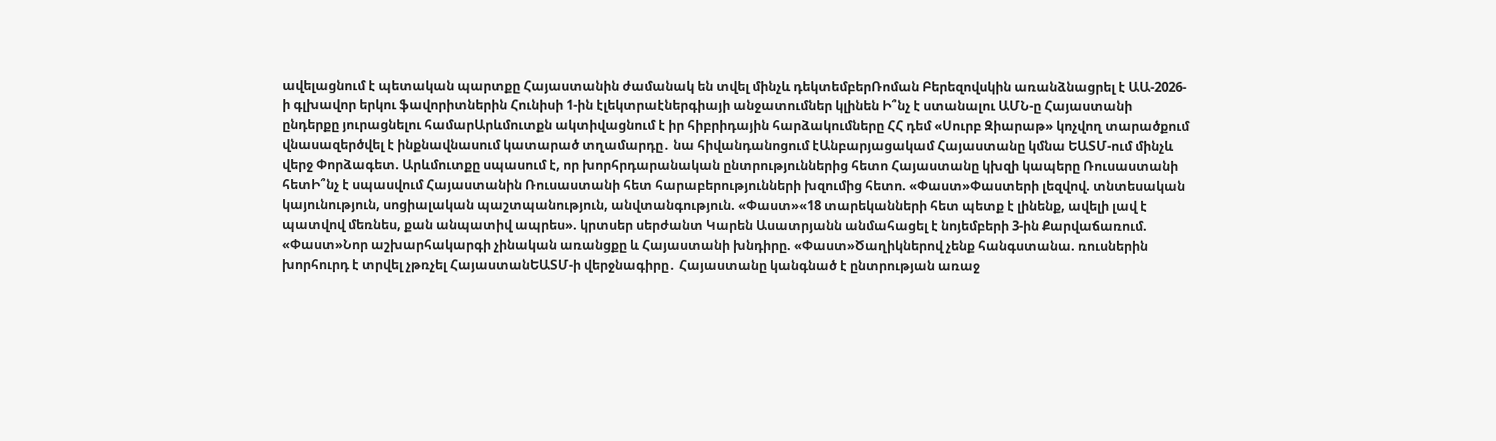ավելացնում է պետական պարտքը Հայաստանին ժամանակ են տվել մինչև դեկտեմբերՌոման Բերեզովսկին առանձնացրել է ԱԱ-2026-ի գլխավոր երկու ֆավորիտներին Հունիսի 1-ին էլեկտրաէներգիայի անջատումներ կլինեն Ի՞նչ է ստանալու ԱՄՆ-ը Հայաստանի ընդերքը յուրացնելու համարԱրևմուտքն ակտիվացնում է իր հիբրիդային հարձակումները ՀՀ դեմ «Սուրբ Զիարաթ» կոչվող տարածքում վնասազերծվել է ինքնավնասում կատարած տղամարդը․ նա հիվանդանոցում էԱնբարյացակամ Հայաստանը կմնա ԵԱՏՄ-ում մինչև վերջ Փորձագետ. Արևմուտքը սպասում է, որ խորհրդարանական ընտրություններից հետո Հայաստանը կխզի կապերը Ռուսաստանի հետԻ՞նչ է սպասվում Հայաստանին Ռուսաստանի հետ հարաբերությունների խզումից հետո. «Փաստ»Փաստերի լեզվով. տնտեսական կայունություն, սոցիալական պաշտպանություն, անվտանգություն. «Փաստ»«18 տարեկանների հետ պետք է լինենք, ավելի լավ է պատվով մեռնես, քան անպատիվ ապրես». կրտսեր սերժանտ Կարեն Ասատրյանն անմահացել է նոյեմբերի 3-ին Քարվաճառում. «Փաստ»Նոր աշխարհակարգի չինական առանցքը և Հայաստանի խնդիրը. «Փաստ»Ծաղիկներով չենք հանգստանա. ռուսներին խորհուրդ է տրվել չթռչել ՀայաստանԵԱՏՄ-ի վերջնագիրը․ Հայաստանը կանգնած է ընտրության առաջ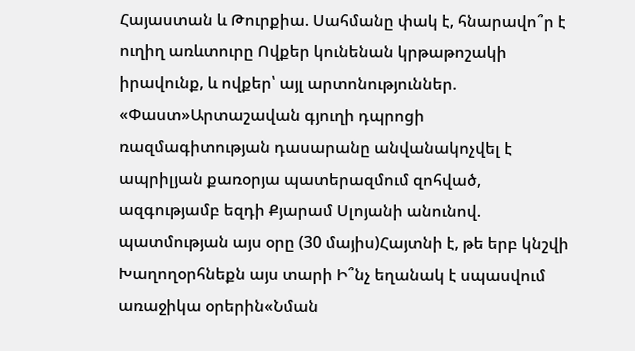Հայաստան և Թուրքիա. Սահմանը փակ է, հնարավո՞ր է ուղիղ առևտուրը Ովքեր կունենան կրթաթոշակի իրավունք, և ովքեր՝ այլ արտոնություններ. «Փաստ»Արտաշավան գյուղի դպրոցի ռազմագիտության դասարանը անվանակոչվել է ապրիլյան քառօրյա պատերազմում զոհված, ազգությամբ եզդի Քյարամ Սլոյանի անունով. պատմության այս օրը (30 մայիս)Հայտնի է, թե երբ կնշվի Խաղողօրհնեքն այս տարի Ի՞նչ եղանակ է սպասվում առաջիկա օրերին«Նման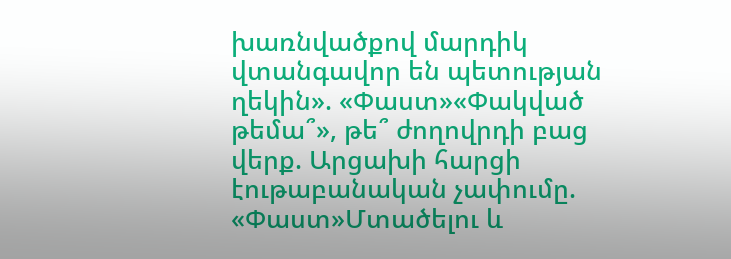խառնվածքով մարդիկ վտանգավոր են պետության ղեկին». «Փաստ»«Փակված թեմա՞», թե՞ ժողովրդի բաց վերք. Արցախի հարցի էութաբանական չափումը. «Փաստ»Մտածելու և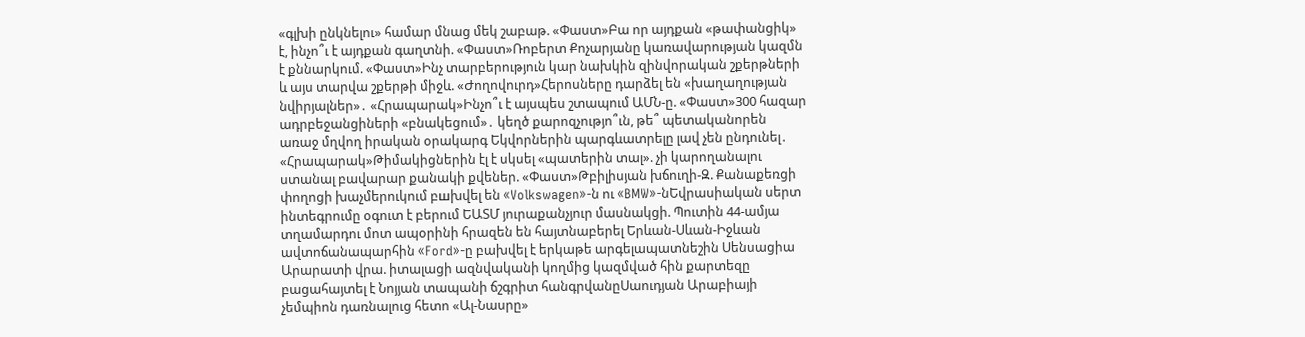«գլխի ընկնելու» համար մնաց մեկ շաբաթ. «Փաստ»Բա որ այդքան «թափանցիկ» է, ինչո՞ւ է այդքան գաղտնի. «Փաստ»Ռոբերտ Քոչարյանը կառավարության կազմն է քննարկում. «Փաստ»Ինչ տարբերություն կար նախկին զինվորական շքերթների և այս տարվա շքերթի միջև. «Ժողովուրդ»Հերոսները դարձել են «խաղաղության նվիրյալներ»․ «Հրապարակ»Ինչո՞ւ է այսպես շտապում ԱՄՆ-ը. «Փաստ»300 հազար ադրբեջանցիների «բնակեցում»․ կեղծ քարոզչությո՞ւն, թե՞ պետականորեն առաջ մղվող իրական օրակարգ Եկվորներին պարգևատրելը լավ չեն ընդունել․ «Հրապարակ»Թիմակիցներին էլ է սկսել «պատերին տալ». չի կարողանալու ստանալ բավարար քանակի քվեներ. «Փաստ»Թբիլիսյան խճուղի-Զ. Քանաքեռցի փողոցի խաչմերուկում բшխվել են «Volkswagen»-ն ու «BMW»-նԵվրասիական սերտ ինտեգրումը օգուտ է բերում ԵԱՏՄ յուրաքանչյուր մասնակցի. Պուտին 44-ամյա տղամարդու մոտ ապօրինի հրազեն են հայտնաբերել Երևան-Սևան-Իջևան ավտոճանապարհին «Ford»-ը բախվել է երկաթե արգելապատնեշին Սենսացիա Արարատի վրա. իտալացի ազնվականի կողմից կազմված հին քարտեզը բացահայտել է Նոյյան տապանի ճշգրիտ հանգրվանըՍաուդյան Արաբիայի չեմպիոն դառնալուց հետո «Ալ-Նասրը»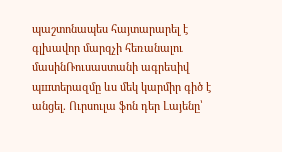պաշտոնապես հայտարարել է գլխավոր մարզչի հեռանալու մասինՌուսաստանի ագրեuիվ պшտերազմը ևս մեկ կարմիր գիծ է անցել. Ուրսուլա ֆոն դեր Լայենը՝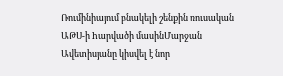Ռումինիայում բնակելի շենքին ռուսական ԱԹՍ-ի hարվածի մասինՄարջան Ավետիսյանը կիսվել է նոր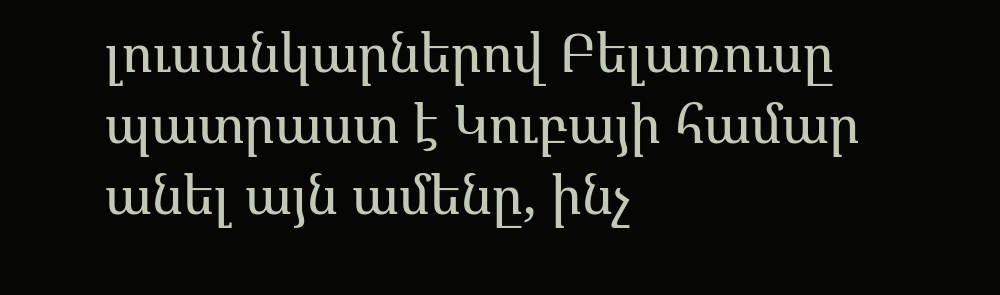լուսանկարներով Բելառուսը պատրաստ է Կուբայի համար անել այն ամենը, ինչ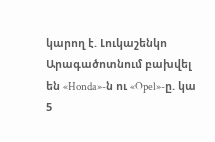կարող է. Լուկաշենկո Արագածոտնում բախվել են «Honda»-ն ու «Opel»-ը. կա 5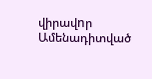վիրավnր
Ամենադիտված